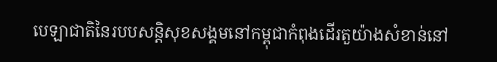បេឡាជាតិនៃរបបសន្ដិសុខសង្គមនៅកម្ពុជាកំពុងដើរតួយ៉ាងសំខាន់នៅ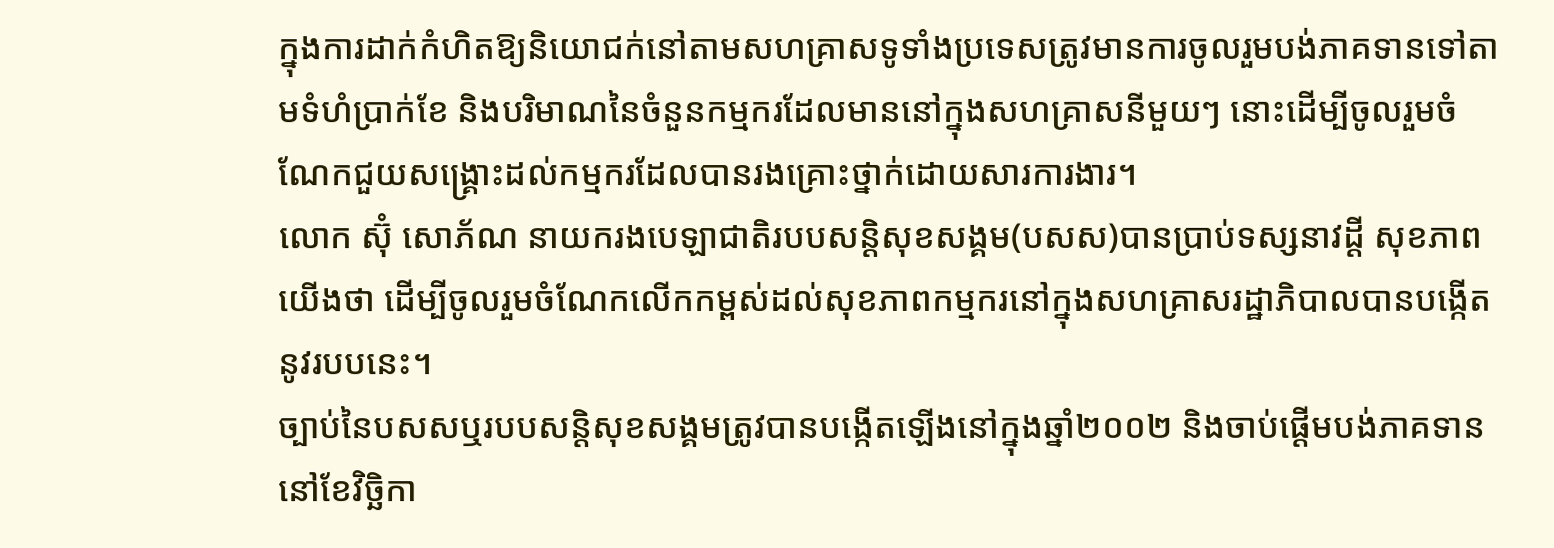ក្នុងការដាក់កំហិតឱ្យនិយោជក់នៅតាមសហគ្រាសទូទាំងប្រទេសត្រូវមានការចូលរួមបង់ភាគទានទៅតាមទំហំប្រាក់ខែ និងបរិមាណនៃចំនួនកម្មករដែលមាននៅក្នុងសហគ្រាសនីមួយៗ នោះដើម្បីចូលរួមចំណែកជួយសង្គ្រោះដល់កម្មករដែលបានរងគ្រោះថ្នាក់ដោយសារការងារ។
លោក ស៊ុំ សោភ័ណ នាយករងបេឡាជាតិរបបសន្ដិសុខសង្គម(បសស)បានប្រាប់ទស្សនាវដ្ដី សុខភាពយើងថា ដើម្បីចូលរួមចំណែកលើកកម្ពស់ដល់សុខភាពកម្មករនៅក្នុងសហគ្រាសរដ្ឋាភិបាលបានបង្កើតនូវរបបនេះ។
ច្បាប់នៃបសសឬរបបសន្ដិសុខសង្គមត្រូវបានបង្កើតឡើងនៅក្នុងឆ្នាំ២០០២ និងចាប់ផ្ដើមបង់ភាគទាននៅខែវិច្ឆិកា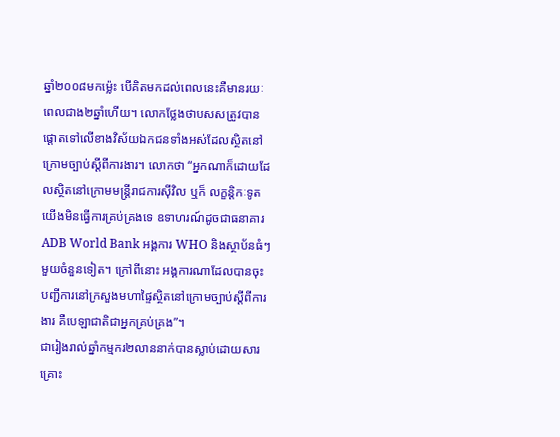ឆ្នាំ២០០៨មកម្ល៉េះ បើគិតមកដល់ពេលនេះគឺមានរយៈពេលជាង២ឆ្នាំហើយ។ លោកថ្លែងថាបសសត្រូវបានផ្ដោតទៅលើខាងវិស័យឯកជនទាំងអស់ដែលស្ថិតនៅក្រោមច្បាប់ស្ដីពីការងារ។ លោកថា “អ្នកណាក៏ដោយដែលស្ថិតនៅក្រោមមន្ដ្រីរាជការស៊ីវិល ឬក៏ លក្ខន្ដិកៈទូត យើងមិនធ្វើការគ្រប់គ្រងទេ ឧទាហរណ៍ដូចជាធនាគារADB World Bank អង្គការ WHO និងស្ថាប័នធំៗមួយចំនួនទៀត។ ក្រៅពីនោះ អង្គការណាដែលបានចុះបញ្ជីការនៅក្រសួងមហាផ្ទៃស្ថិតនៅក្រោមច្បាប់ស្ដីពីការងារ គឺបេឡាជាតិជាអ្នកគ្រប់គ្រង”។
ជារៀងរាល់ឆ្នាំកម្មករ២លាននាក់បានស្លាប់ដោយសារគ្រោះ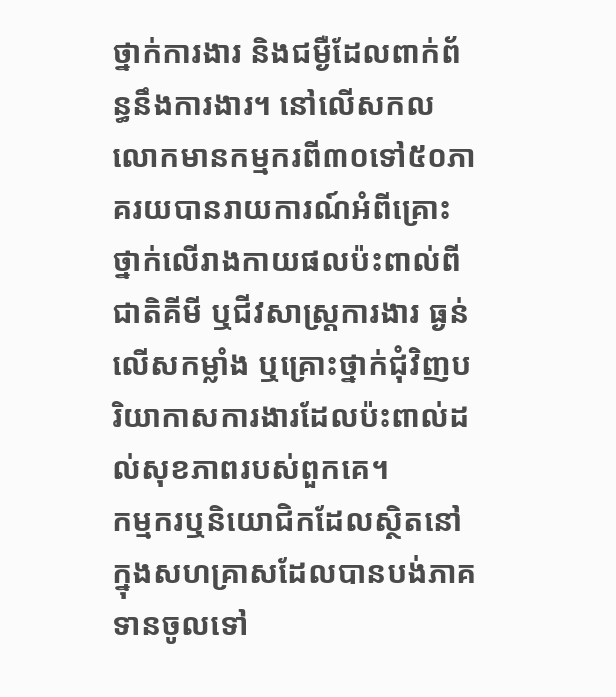ថ្នាក់ការងារ និងជម្ងឺដែលពាក់ព័ន្ធនឹងការងារ។ នៅលើសកលលោកមានកម្មករពី៣០ទៅ៥០ភាគរយបានរាយការណ៍អំពីគ្រោះថ្នាក់លើរាងកាយផលប៉ះពាល់ពីជាតិគីមី ឬជីវសាស្ដ្រការងារ ធ្ងន់លើសកម្លាំង ឬគ្រោះថ្នាក់ជុំវិញបរិយាកាសការងារដែលប៉ះពាល់ដល់សុខភាពរបស់ពួកគេ។
កម្មករឬនិយោជិកដែលស្ថិតនៅក្នុងសហគ្រាសដែលបានបង់ភាគទានចូលទៅ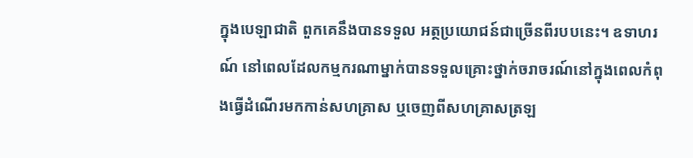ក្នុងបេឡាជាតិ ពួកគេនឹងបានទទួល អត្ថប្រយោជន៍ជាច្រើនពីរបបនេះ។ ឧទាហរណ៍ នៅពេលដែលកម្មករណាម្នាក់បានទទួលគ្រោះថ្នាក់ចរាចរណ៍នៅក្នុងពេលកំពុងធ្វើដំណើរមកកាន់សហគ្រាស ឬចេញពីសហគ្រាសត្រឡ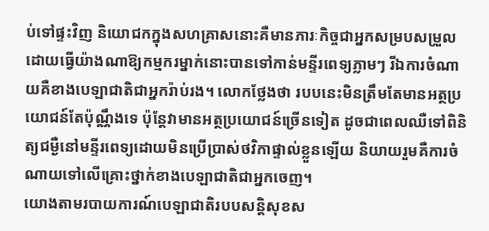ប់ទៅផ្ទះវិញ និយោជកក្នុងសហគ្រាសនោះគឺមានភារៈកិច្ចជាអ្នកសម្របសម្រួល ដោយធ្វើយ៉ាងណាឱ្យកម្មករម្នាក់នោះបានទៅកាន់មន្ទីរពេទ្យភ្លាមៗ រីឯការចំណាយគឺខាងបេឡាជាតិជាអ្នករ៉ាប់រង។ លោកថ្លែងថា របបនេះមិនត្រឹមតែមានអត្ថប្រយោជន៍តែប៉ុណ្ណឹងទេ ប៉ុន្ដែវាមានអត្ថប្រយោជន៍ច្រើនទៀត ដូចជាពេលឈឺទៅពិនិត្យជម្ងឺនៅមន្ទីរពេទ្យដោយមិនប្រើប្រាស់ថវិកាផ្ទាល់ខ្លួនឡើយ និយាយរួមគឺការចំណាយទៅលើគ្រោះថ្នាក់ខាងបេឡាជាតិជាអ្នកចេញ។
យោងតាមរបាយការណ៍បេឡាជាតិរបបសន្ដិសុខស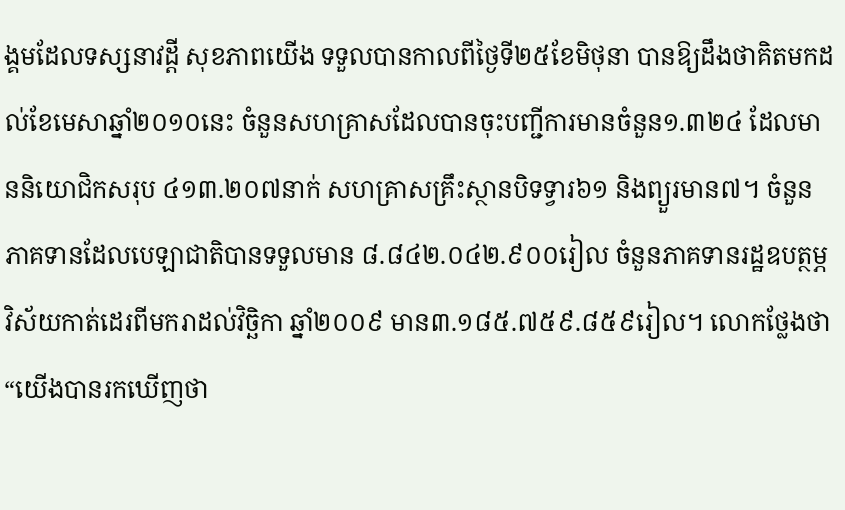ង្គមដែលទស្សនាវដ្ដី សុខភាពយើង ទទួលបានកាលពីថ្ងៃទី២៥ខែមិថុនា បានឱ្យដឹងថាគិតមកដល់ខែមេសាឆ្នាំ២០១០នេះ ចំនួនសហគ្រាសដែលបានចុះបញ្ជីការមានចំនួន១.៣២៤ ដែលមាននិយោជិកសរុប ៤១៣.២០៧នាក់ សហគ្រាសគ្រឹះស្ថានបិទទ្វារ៦១ និងព្យួរមាន៧។ ចំនួនភាគទានដែលបេឡាជាតិបានទទួលមាន ៨.៨៤២.០៤២.៩០០រៀល ចំនួនភាគទានរដ្ឋឧបត្ថម្ភវិស័យកាត់ដេរពីមករាដល់វិច្ឆិកា ឆ្នាំ២០០៩ មាន៣.១៨៥.៧៥៩.៨៥៩រៀល។ លោកថ្លែងថា “យើងបានរកឃើញថា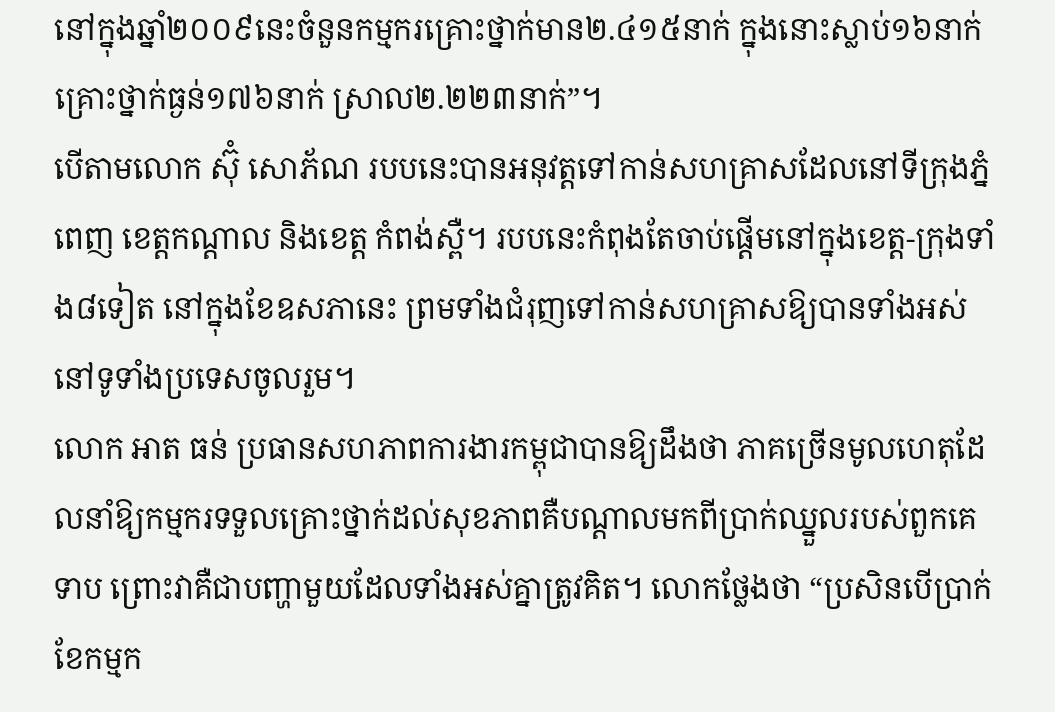នៅក្នុងឆ្នាំ២០០៩នេះចំនួនកម្មករគ្រោះថ្នាក់មាន២.៤១៥នាក់ ក្នុងនោះស្លាប់១៦នាក់ គ្រោះថ្នាក់ធ្ងន់១៧៦នាក់ ស្រាល២.២២៣នាក់”។
បើតាមលោក ស៊ុំ សោភ័ណ របបនេះបានអនុវត្ដទៅកាន់សហគ្រាសដែលនៅទីក្រុងភ្នំពេញ ខេត្ដកណ្ដាល និងខេត្ដ កំពង់ស្ពឺ។ របបនេះកំពុងតែចាប់ផ្ដើមនៅក្នុងខេត្ដ-ក្រុងទាំង៨ទៀត នៅក្នុងខែឧសភានេះ ព្រមទាំងជំរុញទៅកាន់សហគ្រាសឱ្យបានទាំងអស់នៅទូទាំងប្រទេសចូលរួម។
លោក អាត ធន់ ប្រធានសហភាពការងារកម្ពុជាបានឱ្យដឹងថា ភាគច្រើនមូលហេតុដែលនាំឱ្យកម្មករទទួលគ្រោះថ្នាក់ដល់សុខភាពគឺបណ្ដាលមកពីប្រាក់ឈ្នួលរបស់ពួកគេទាប ព្រោះវាគឺជាបញ្ហាមួយដែលទាំងអស់គ្នាត្រូវគិត។ លោកថ្លែងថា “ប្រសិនបើប្រាក់ខែកម្មក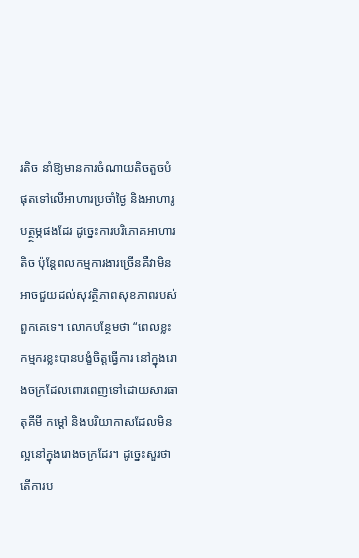រតិច នាំឱ្យមានការចំណាយតិចតួចបំផុតទៅលើអាហារប្រចាំថ្ងៃ និងអាហារូបត្ថ្ថម្ភផងដែរ ដូច្នេះការបរិភោគអាហារតិច ប៉ុន្ដែពលកម្មការងារច្រើនគឺវាមិនអាចជួយដល់សុវត្ថិភាពសុខភាពរបស់ពួកគេទេ។ លោកបន្ថែមថា “ពេលខ្លះកម្មករខ្លះបានបង្ខំចិត្ដធ្វើការ នៅក្នុងរោងចក្រដែលពោរពេញទៅដោយសារធាតុគីមី កម្ដៅ និងបរិយាកាសដែលមិនល្អនៅក្នុងរោងចក្រដែរ។ ដូច្នេះសួរថាតើការប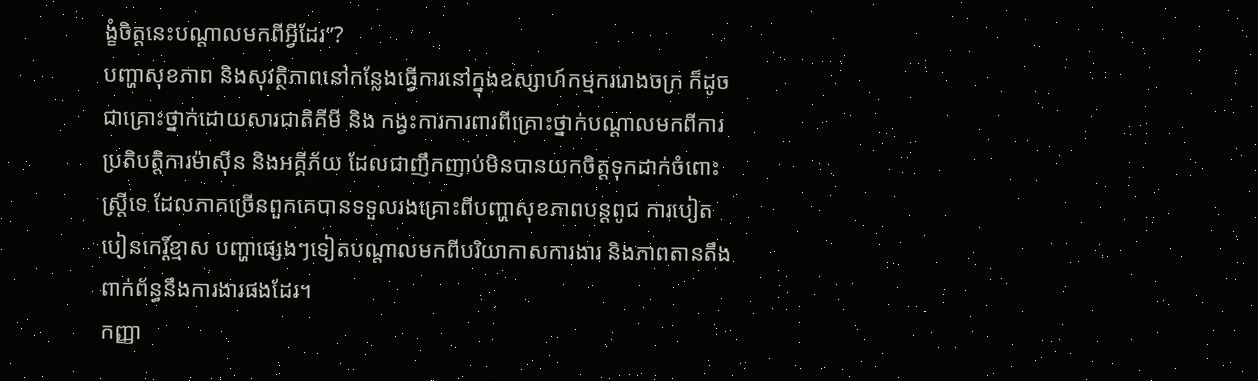ង្ខំចិត្ដនេះបណ្ដាលមកពីអ្វីដែរ”?
បញ្ហាសុខភាព និងសុវត្ថិភាពនៅកន្លែងធ្វើការនៅក្នុងឧស្សាហ៍កម្មកររោងចក្រ ក៏ដូចជាគ្រោះថ្នាក់ដោយសារជាតិគីមី និង កង្វះការការពារពីគ្រោះថ្នាក់បណ្ដាលមកពីការប្រតិបត្ដិការម៉ាស៊ីន និងអគ្គីភ័យ ដែលជាញឹកញាប់មិនបានយកចិត្ដទុកដាក់ចំពោះស្ដ្រីទេ ដែលភាគច្រើនពួកគេបានទទួលរងគ្រោះពីបញ្ហាសុខភាពបន្ដពូជ ការបៀតបៀនកេរ្ដិ៍ខ្មាស បញ្ហាផ្សេងៗទៀតបណ្ដាលមកពីបរិយាកាសការងារ និងភាពតានតឹងពាក់ព័ន្ធនឹងការងារផងដែរ។
កញ្ញា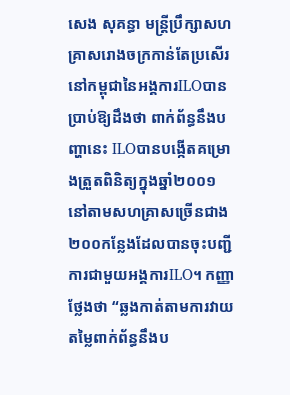សេង សុគន្ធា មន្ដ្រីប្រឹក្សាសហគ្រាសរោងចក្រកាន់តែប្រសើរនៅកម្ពុជានៃអង្គការILOបានប្រាប់ឱ្យដឹងថា ពាក់ព័ន្ធនឹងបញ្ហានេះ ILOបានបង្កើតគម្រោងត្រួតពិនិត្យក្នុងឆ្នាំ២០០១នៅតាមសហគ្រាសច្រើនជាង២០០កន្លែងដែលបានចុះបញ្ជីការជាមួយអង្គការILO។ កញ្ញាថ្លែងថា “ឆ្លងកាត់តាមការវាយតម្លៃពាក់ព័ន្ធនឹងប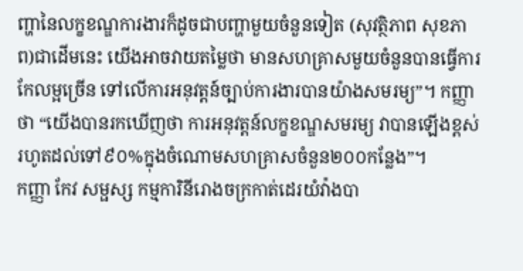ញ្ហានៃលក្ខខណ្ឌការងារក៏ដូចជាបញ្ហាមួយចំនួនទៀត (សុវត្ថិភាព សុខភាព)ជាដើមនេះ យើងអាចវាយតម្លៃថា មានសហគ្រាសមួយចំនួនបានធ្វើការកែលម្អច្រើន ទៅលើការអនុវត្ដន៍ច្បាប់ការងារបានយ៉ាងសមរម្យ”។ កញ្ញាថា “យើងបានរកឃើញថា ការអនុវត្ដន៍លក្ខខណ្ឌសមរម្យ វាបានឡើងខ្ពស់រហូតដល់ទៅ៩០%ក្នុងចំណោមសហគ្រាសចំនួន២០០កន្លែង”។
កញ្ញា កែវ សម្ផស្ស កម្មការិនីរោងចក្រកាត់ដេរយំវ៉ាងបា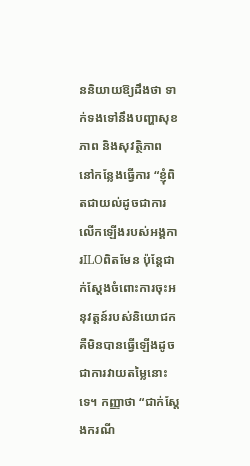ននិយាយឱ្យដឹងថា ទាក់ទងទៅនឹងបញ្ហាសុខភាព និងសុវត្ថិភាព នៅកន្លែងធ្វើការ “ខ្ញុំពិតជាយល់ដូចជាការលើកឡើងរបស់អង្គការILOពិតមែន ប៉ុន្ដែជាក់ស្ដែងចំពោះការចុះអនុវត្ដន៍របស់និយោជក គឺមិនបានធ្វើឡើងដូចជាការវាយតម្លៃនោះទេ។ កញ្ញាថា “ជាក់ស្ដែងករណី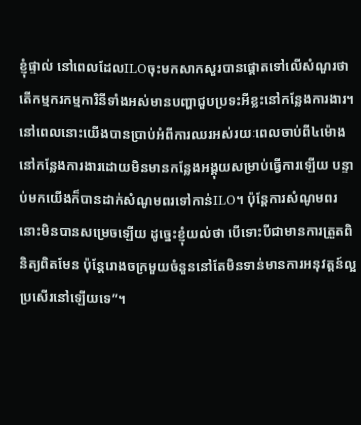ខ្ញុំផ្ទាល់ នៅពេលដែលILOចុះមកសាកសួរបានផ្ដោតទៅលើសំណួរថា តើកម្មករកម្មការិនីទាំងអស់មានបញ្ហាជួបប្រទះអីខ្លះនៅកន្លែងការងារ។ នៅពេលនោះយើងបានប្រាប់អំពីការឈរអស់រយៈពេលចាប់ពី៤ម៉ោងនៅកន្លែងការងារដោយមិនមានកន្លែងអង្គុយសម្រាប់ធ្វើការឡើយ បន្ទាប់មកយើងក៏បានដាក់សំណូមពរទៅកាន់ILO។ ប៉ុន្ដែការសំណូមពរនោះមិនបានសម្រេចឡើយ ដូច្នេះខ្ញុំយល់ថា បើទោះបីជាមានការត្រួតពិនិត្យពិតមែន ប៉ុន្ដែរោងចក្រមួយចំនួននៅតែមិនទាន់មានការអនុវត្ដន៍ល្អប្រសើរនៅឡើយទេ”។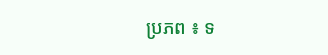ប្រភព ៖ ទ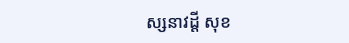ស្សនាវដ្តី សុខ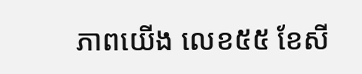ភាពយើង លេខ៥៥ ខែសី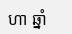ហា ឆ្នាំ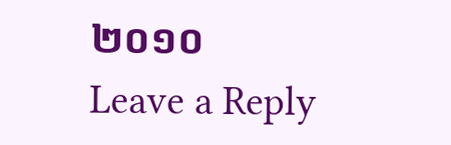២០១០
Leave a Reply